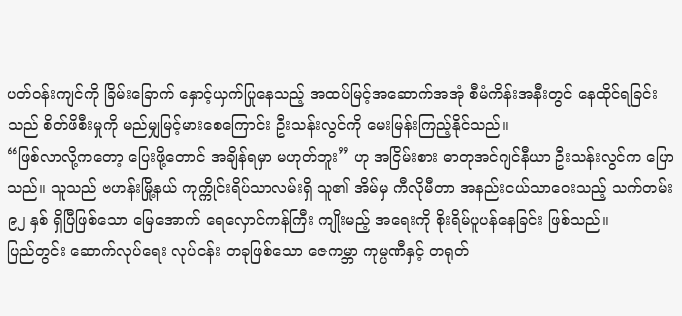ပတ်ဝန်းကျင်ကို ခြိမ်းခြောက် နှောင့်ယှက်ပြုနေသည့် အထပ်မြင့်အဆောက်အအုံ စီမံကိန်းအနီးတွင် နေထိုင်ရခြင်းသည် စိတ်ဖိစီးမှုကို မည်မျှမြင့်မားစေကြောင်း ဦးသန်းလွင်ကို မေးမြန်းကြည့်နိုင်သည်။
“ဖြစ်လာလို့ကတော့ ပြေးဖို့တောင် အချိန်ရမှာ မဟုတ်ဘူး” ဟု အငြိမ်းစား ဓာတုအင်ဂျင်နီယာ ဦးသန်းလွင်က ပြောသည်။ သူသည် ဗဟန်းမြို့နယ် ကုက္ကိုင်းရိပ်သာလမ်းရှိ သူ၏ အိမ်မှ ကီလိုမီတာ အနည်းငယ်သာဝေးသည့် သက်တမ်း ၉၂ နှစ် ရှိပြီဖြစ်သော မြေအောက် ရေလှောင်ကန်ကြီး ကျိုးမည့် အရေးကို စိုးရိမ်ပူပန်နေခြင်း ဖြစ်သည်။
ပြည်တွင်း ဆောက်လုပ်ရေး လုပ်ငန်း တခုဖြစ်သော ဇေကမ္ဘာ ကုမ္ပဏီနှင့် တရုတ်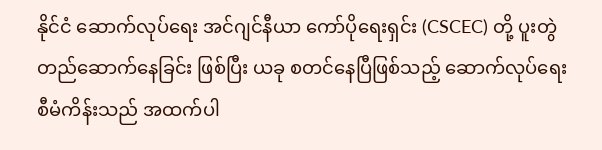နိုင်ငံ ဆောက်လုပ်ရေး အင်ဂျင်နီယာ ကော်ပိုရေးရှင်း (CSCEC) တို့ ပူးတွဲ တည်ဆောက်နေခြင်း ဖြစ်ပြီး ယခု စတင်နေပြီဖြစ်သည့် ဆောက်လုပ်ရေး စီမံကိန်းသည် အထက်ပါ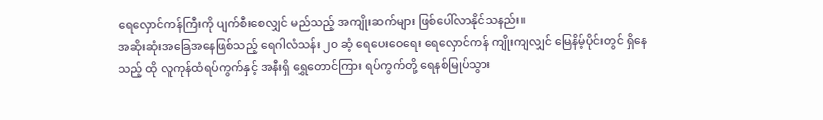ရေလှောင်ကန်ကြီးကို ပျက်စီးစေလျှင် မည်သည့် အကျိုးဆက်များ ဖြစ်ပေါ်လာနိုင်သနည်း။
အဆိုးဆုံးအခြေအနေဖြစ်သည့် ရေဂါလံသန်း ၂၀ ဆံ့ ရေပေးဝေရေး ရေလှောင်ကန် ကျိုးကျလျှင် မြေနိမ့်ပိုင်းတွင် ရှိနေသည့် ထို လူကုန်ထံရပ်ကွက်နှင့် အနီးရှိ ရွှေတောင်ကြား ရပ်ကွက်တို့ ရေနစ်မြုပ်သွား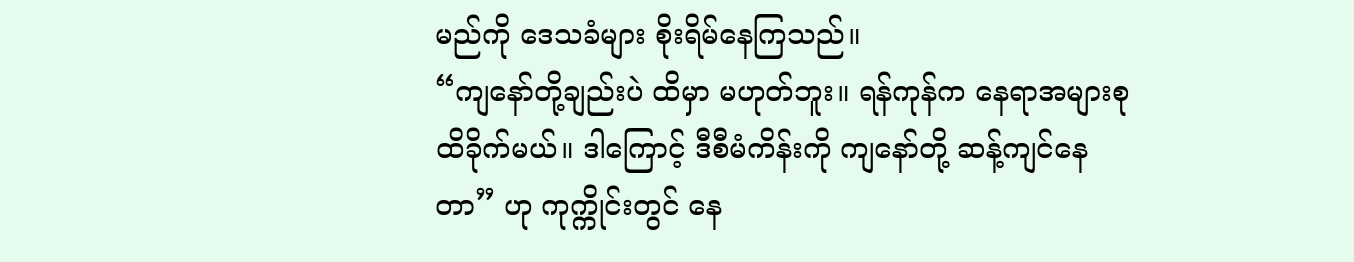မည်ကို ဒေသခံများ စိုးရိမ်နေကြသည်။
“ကျနော်တို့ချည်းပဲ ထိမှာ မဟုတ်ဘူး။ ရန်ကုန်က နေရာအများစု ထိခိုက်မယ်။ ဒါကြောင့် ဒီစီမံကိန်းကို ကျနော်တို့ ဆန့်ကျင်နေတာ” ဟု ကုက္ကိုင်းတွင် နေ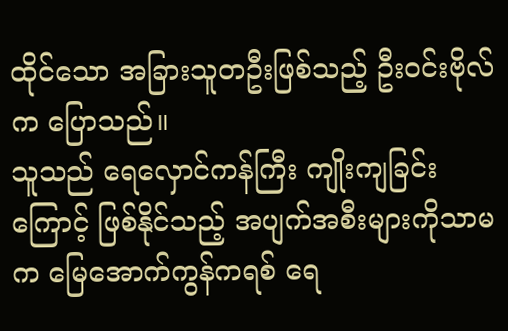ထိုင်သော အခြားသူတဦးဖြစ်သည့် ဦးဝင်းဗိုလ်က ပြောသည်။
သူသည် ရေလှောင်ကန်ကြီး ကျိုးကျခြင်းကြောင့် ဖြစ်နိုင်သည့် အပျက်အစီးများကိုသာမက မြေအောက်ကွန်ကရစ် ရေ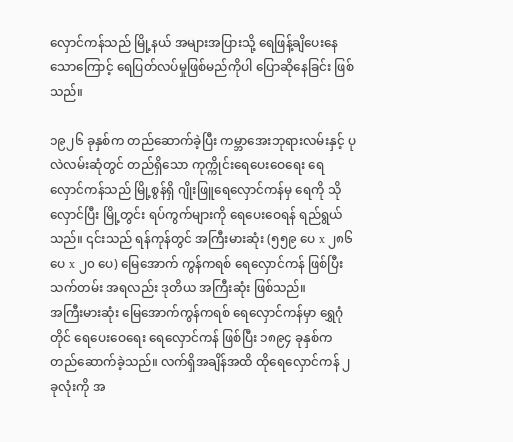လှောင်ကန်သည် မြို့နယ် အများအပြားသို့ ရေဖြန့်ချိပေးနေသောကြောင့် ရေပြတ်လပ်မှုဖြစ်မည်ကိုပါ ပြောဆိုနေခြင်း ဖြစ်သည်။

၁၉၂၆ ခုနှစ်က တည်ဆောက်ခဲ့ပြီး ကမ္ဘာအေးဘုရားလမ်းနှင့် ပုလဲလမ်းဆုံတွင် တည်ရှိသော ကုက္ကိုင်းရေပေးဝေရေး ရေလှောင်ကန်သည် မြို့စွန်ရှိ ဂျိုးဖြူရေလှောင်ကန်မှ ရေကို သိုလှောင်ပြီး မြို့တွင်း ရပ်ကွက်များကို ရေပေးဝေရန် ရည်ရွယ်သည်။ ၎င်းသည် ရန်ကုန်တွင် အကြီးမားဆုံး (၅၅၉ ပေ x ၂၈၆ ပေ x ၂၀ ပေ) မြေအောက် ကွန်ကရစ် ရေလှောင်ကန် ဖြစ်ပြီး သက်တမ်း အရလည်း ဒုတိယ အကြီးဆုံး ဖြစ်သည်။
အကြီးမားဆုံး မြေအောက်ကွန်ကရစ် ရေလှောင်ကန်မှာ ရွှေဂုံတိုင် ရေပေးဝေရေး ရေလှောင်ကန် ဖြစ်ပြီး ၁၈၉၄ ခုနှစ်က တည်ဆောက်ခဲ့သည်။ လက်ရှိအချိန်အထိ ထိုရေလှောင်ကန် ၂ ခုလုံးကို အ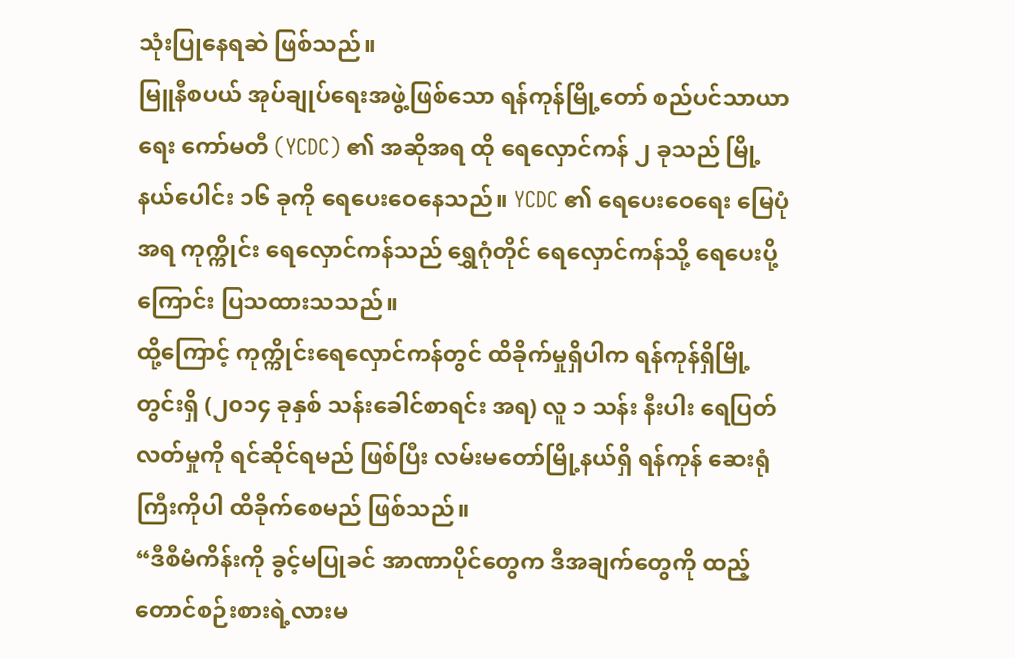သုံးပြုနေရဆဲ ဖြစ်သည်။
မြူနီစပယ် အုပ်ချုပ်ရေးအဖွဲ့ဖြစ်သော ရန်ကုန်မြို့တော် စည်ပင်သာယာရေး ကော်မတီ (YCDC) ၏ အဆိုအရ ထို ရေလှောင်ကန် ၂ ခုသည် မြို့နယ်ပေါင်း ၁၆ ခုကို ရေပေးဝေနေသည်။ YCDC ၏ ရေပေးဝေရေး မြေပုံအရ ကုက္ကိုင်း ရေလှောင်ကန်သည် ရွှေဂုံတိုင် ရေလှောင်ကန်သို့ ရေပေးပို့ကြောင်း ပြသထားသသည်။
ထို့ကြောင့် ကုက္ကိုင်းရေလှောင်ကန်တွင် ထိခိုက်မှုရှိပါက ရန်ကုန်ရှိမြို့တွင်းရှိ (၂၀၁၄ ခုနှစ် သန်းခေါင်စာရင်း အရ) လူ ၁ သန်း နီးပါး ရေပြတ်လတ်မှုကို ရင်ဆိုင်ရမည် ဖြစ်ပြီး လမ်းမတော်မြို့နယ်ရှိ ရန်ကုန် ဆေးရုံကြီးကိုပါ ထိခိုက်စေမည် ဖြစ်သည်။
“ဒီစီမံကိန်းကို ခွင့်မပြုခင် အာဏာပိုင်တွေက ဒီအချက်တွေကို ထည့်တောင်စဉ်းစားရဲ့လားမ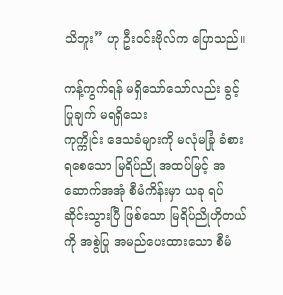သိဘူး” ဟု ဦးဝင်းဗိုလ်က ပြောသည်။

ကန့်ကွက်ရန် မရှိသော်သော်လည်း ခွင့်ပြုချက် မရရှိသေး
ကုက္ကိုင်း ဒေသခံများကို မလုံမခြုံ ခံစားရစေသော မြရိပ်ညို အထပ်မြင့် အဆောက်အအုံ စီမံကိန်းမှာ ယခု ရပ်ဆိုင်းသွားပြီ ဖြစ်သော မြရိပ်ညိုဟိုတယ်ကို အစွဲပြု အမည်ပေးထားသော စီမံ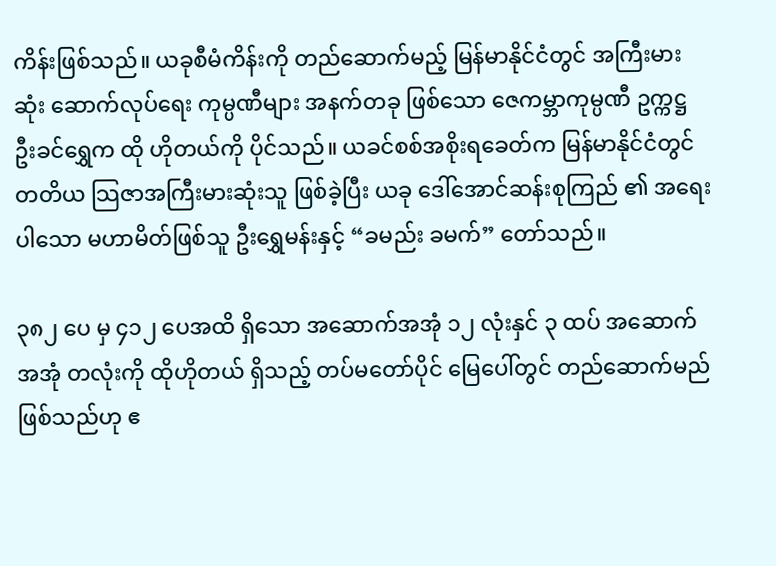ကိန်းဖြစ်သည်။ ယခုစီမံကိန်းကို တည်ဆောက်မည့် မြန်မာနိုင်ငံတွင် အကြီးမားဆုံး ဆောက်လုပ်ရေး ကုမ္ပဏီများ အနက်တခု ဖြစ်သော ဇေကမ္ဘာကုမ္ပဏီ ဥက္ကဋ္ဌ ဦးခင်ရွှေက ထို ဟိုတယ်ကို ပိုင်သည်။ ယခင်စစ်အစိုးရခေတ်က မြန်မာနိုင်ငံတွင် တတိယ သြဇာအကြီးမားဆုံးသူ ဖြစ်ခဲ့ပြီး ယခု ဒေါ်အောင်ဆန်းစုကြည် ၏ အရေးပါသော မဟာမိတ်ဖြစ်သူ ဦးရွှေမန်းနှင့် “ခမည်း ခမက်” တော်သည်။

၃၈၂ ပေ မှ ၄၁၂ ပေအထိ ရှိသော အဆောက်အအုံ ၁၂ လုံးနှင် ၃ ထပ် အဆောက်အအုံ တလုံးကို ထိုဟိုတယ် ရှိသည့် တပ်မတော်ပိုင် မြေပေါ်တွင် တည်ဆောက်မည် ဖြစ်သည်ဟု ဧ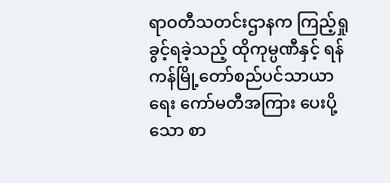ရာဝတီသတင်းဌာနက ကြည့်ရှုခွင့်ရခဲ့သည့် ထိုကုမ္ပဏီနှင့် ရန်ကန်မြို့တော်စည်ပင်သာယာရေး ကော်မတီအကြား ပေးပို့သော စာ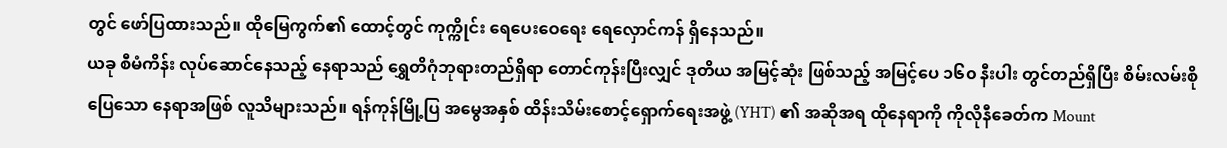တွင် ဖော်ပြထားသည်။ ထိုမြေကွက်၏ ထောင့်တွင် ကုက္ကိုင်း ရေပေးဝေရေး ရေလှောင်ကန် ရှိနေသည်။
ယခု စီမံကိန်း လုပ်ဆောင်နေသည့် နေရာသည် ရွှေတိဂုံဘုရားတည်ရှိရာ တောင်ကုန်းပြီးလျှင် ဒုတိယ အမြင့်ဆုံး ဖြစ်သည့် အမြင့်ပေ ၁၆၀ နီးပါး တွင်တည်ရှိပြီး စိမ်းလမ်းစိုပြေသော နေရာအဖြစ် လူသိများသည်။ ရန်ကုန်မြို့ပြ အမွေအနှစ် ထိန်းသိမ်းစောင့်ရှောက်ရေးအဖွဲ့ (YHT) ၏ အဆိုအရ ထိုနေရာကို ကိုလိုနီခေတ်က Mount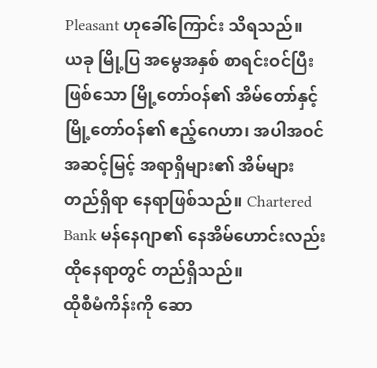Pleasant ဟုခေါ်ကြောင်း သိရသည်။
ယခု မြို့ပြ အမွေအနှစ် စာရင်းဝင်ပြီး ဖြစ်သော မြို့တော်ဝန်၏ အိမ်တော်နှင့် မြို့တော်ဝန်၏ ဧည့်ဂေဟာ၊ အပါအဝင် အဆင့်မြင့် အရာရှိများ၏ အိမ်များ တည်ရှိရာ နေရာဖြစ်သည်။ Chartered Bank မန်နေဂျာ၏ နေအိမ်ဟောင်းလည်း ထိုနေရာတွင် တည်ရှိသည်။
ထိုစီမံကိန်းကို ဆော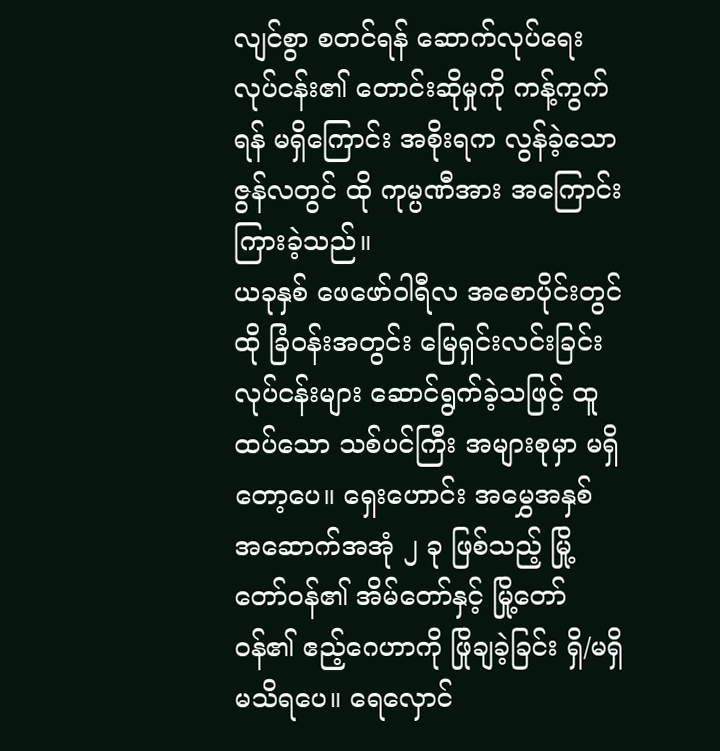လျင်စွာ စတင်ရန် ဆောက်လုပ်ရေး လုပ်ငန်း၏ တောင်းဆိုမှုကို ကန့်ကွက်ရန် မရှိကြောင်း အစိုးရက လွန်ခဲ့သော ဇွန်လတွင် ထို ကုမ္ပဏီအား အကြောင်းကြားခဲ့သည်။
ယခုနှစ် ဖေဖော်ဝါရီလ အစောပိုင်းတွင် ထို ခြံဝန်းအတွင်း မြေရှင်းလင်းခြင်း လုပ်ငန်းများ ဆောင်ရွက်ခဲ့သဖြင့် ထူထပ်သော သစ်ပင်ကြီး အများစုမှာ မရှိတော့ပေ။ ရှေးဟောင်း အမွှေအနှစ် အဆောက်အအုံ ၂ ခု ဖြစ်သည့် မြို့တော်ဝန်၏ အိမ်တော်နှင့် မြို့တော်ဝန်၏ ဧည့်ဂေဟာကို ဖြိုချခဲ့ခြင်း ရှိ/မရှိ မသိရပေ။ ရေလှောင်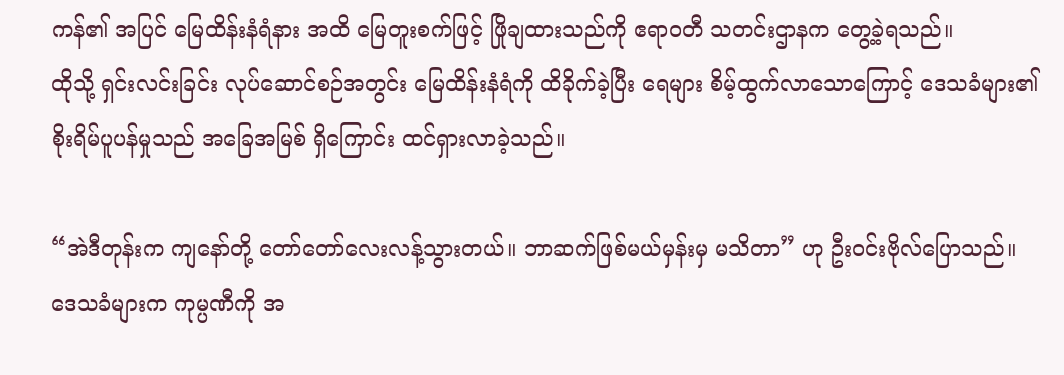ကန်၏ အပြင် မြေထိန်းနံရံနား အထိ မြေတူးစက်ဖြင့် ဖြိုချထားသည်ကို ဧရာဝတီ သတင်းဌာနက တွေ့ခဲ့ရသည်။
ထိုသို့ ရှင်းလင်းခြင်း လုပ်ဆောင်စဉ်အတွင်း မြေထိန်းနံရံကို ထိခိုက်ခဲ့ပြီး ရေများ စိမ့်ထွက်လာသောကြောင့် ဒေသခံများ၏ စိုးရိမ်ပူပန်မှုသည် အခြေအမြစ် ရှိကြောင်း ထင်ရှားလာခဲ့သည်။

“အဲဒီတုန်းက ကျနော်တို့ တော်တော်လေးလန့်သွားတယ်။ ဘာဆက်ဖြစ်မယ်မှန်းမှ မသိတာ” ဟု ဦးဝင်းဗိုလ်ပြောသည်။
ဒေသခံများက ကုမ္ပဏီကို အ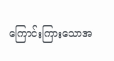ကြောင်းကြားသောအ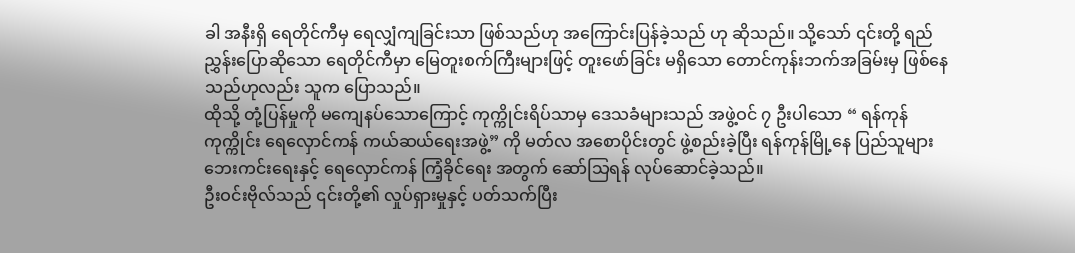ခါ အနီးရှိ ရေတိုင်ကီမှ ရေလျှံကျခြင်းသာ ဖြစ်သည်ဟု အကြောင်းပြန်ခဲ့သည် ဟု ဆိုသည်။ သို့သော် ၎င်းတို့ ရည်ညွှန်းပြောဆိုသော ရေတိုင်ကီမှာ မြေတူးစက်ကြီးများဖြင့် တူးဖော်ခြင်း မရှိသော တောင်ကုန်းဘက်အခြမ်းမှ ဖြစ်နေသည်ဟုလည်း သူက ပြောသည်။
ထိုသို့ တုံ့ပြန်မှုကို မကျေနပ်သောကြောင့် ကုက္ကိုင်းရိပ်သာမှ ဒေသခံများသည် အဖွဲ့ဝင် ၇ ဦးပါသော “ ရန်ကုန် ကုက္ကိုင်း ရေလှောင်ကန် ကယ်ဆယ်ရေးအဖွဲ့” ကို မတ်လ အစောပိုင်းတွင် ဖွဲ့စည်းခဲ့ပြီး ရန်ကုန်မြို့နေ ပြည်သူများ ဘေးကင်းရေးနှင့် ရေလှောင်ကန် ကြံ့ခိုင်ရေး အတွက် ဆော်သြရန် လုပ်ဆောင်ခဲ့သည်။
ဦးဝင်းဗိုလ်သည် ၎င်းတို့၏ လှုပ်ရှားမှုနှင့် ပတ်သက်ပြီး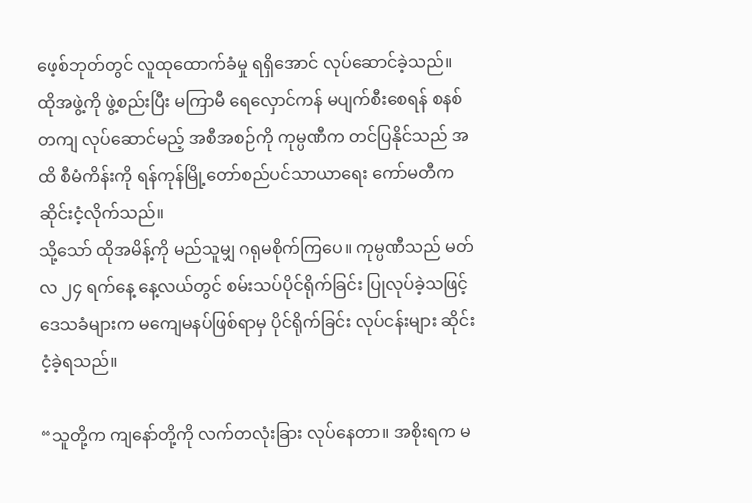ဖေ့စ်ဘုတ်တွင် လူထုထောက်ခံမှု ရရှိအောင် လုပ်ဆောင်ခဲ့သည်။ ထိုအဖွဲ့ကို ဖွဲ့စည်းပြီး မကြာမီ ရေလှောင်ကန် မပျက်စီးစေရန် စနစ်တကျ လုပ်ဆောင်မည့် အစီအစဉ်ကို ကုမ္ပဏီက တင်ပြနိုင်သည် အထိ စီမံကိန်းကို ရန်ကုန်မြို့တော်စည်ပင်သာယာရေး ကော်မတီက ဆိုင်းငံ့လိုက်သည်။
သို့သော် ထိုအမိန့်ကို မည်သူမျှ ဂရုမစိုက်ကြပေ။ ကုမ္ပဏီသည် မတ်လ ၂၄ ရက်နေ့ နေ့လယ်တွင် စမ်းသပ်ပိုင်ရိုက်ခြင်း ပြုလုပ်ခဲ့သဖြင့် ဒေသခံများက မကျေမနပ်ဖြစ်ရာမှ ပိုင်ရိုက်ခြင်း လုပ်ငန်းများ ဆိုင်းငံ့ခဲ့ရသည်။

“သူတို့က ကျနော်တို့ကို လက်တလုံးခြား လုပ်နေတာ။ အစိုးရက မ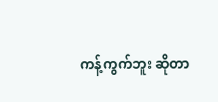ကန့်ကွက်ဘူး ဆိုတာ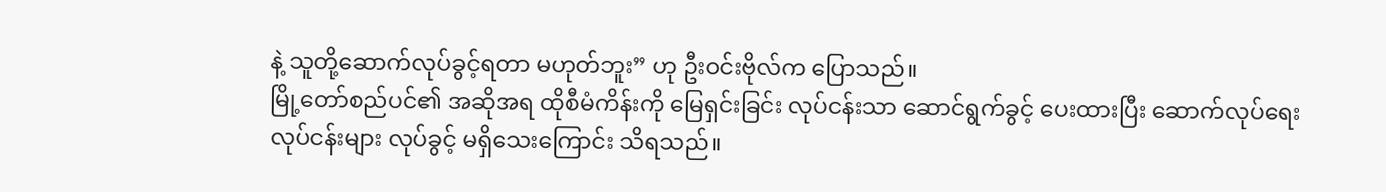နဲ့ သူတို့ဆောက်လုပ်ခွင့်ရတာ မဟုတ်ဘူး” ဟု ဦးဝင်းဗိုလ်က ပြောသည်။
မြို့တော်စည်ပင်၏ အဆိုအရ ထိုစီမံကိန်းကို မြေရှင်းခြင်း လုပ်ငန်းသာ ဆောင်ရွက်ခွင့် ပေးထားပြီး ဆောက်လုပ်ရေး လုပ်ငန်းများ လုပ်ခွင့် မရှိသေးကြောင်း သိရသည်။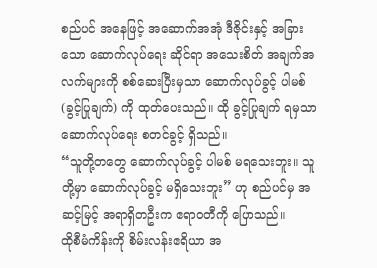စည်ပင် အနေဖြင့် အဆောက်အအုံ ဒီဇိုင်းနှင့် အခြားသော ဆောက်လုပ်ရေး ဆိုင်ရာ အသေးစိတ် အချက်အလက်များကို စစ်ဆေးပြီးမှသာ ဆောက်လုပ်ခွင့် ပါမစ် (ခွင့်ပြုချက်) ကို ထုတ်ပေးသည်။ ထို ခွင့်ပြုချက် ရမှသာ ဆောက်လုပ်ရေး စတင်ခွင့် ရှိသည်။
“သူတို့တတွေ ဆောက်လုပ်ခွင့် ပါမစ် မရသေးဘူး။ သူတို့မှာ ဆောက်လုပ်ခွင့် မရှိသေးဘူး” ဟု စည်ပင်မှ အဆင့်မြင့် အရာရှိတဦးက ဧရာဝတီကို ပြောသည်။
ထိုစီမံကိန်းကို စိမ်းလန်းဧရိယာ အ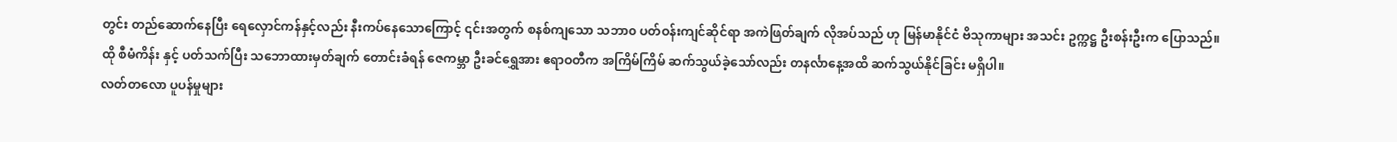တွင်း တည်ဆောက်နေပြီး ရေလှောင်ကန်နှင့်လည်း နီးကပ်နေသောကြောင့် ၎င်းအတွက် စနစ်ကျသော သဘာ၀ ပတ်ဝန်းကျင်ဆိုင်ရာ အကဲဖြတ်ချက် လိုအပ်သည် ဟု မြန်မာနိုင်ငံ ဗိသုကာများ အသင်း ဥက္ကဋ္ဌ ဦးစန်းဦးက ပြောသည်။
ထို စီမံကိန်း နှင့် ပတ်သက်ပြီး သဘောထားမှတ်ချက် တောင်းခံရန် ဇေကမ္ဘာ ဦးခင်ရွှေအား ဧရာဝတီက အကြိမ်ကြိမ် ဆက်သွယ်ခဲ့သော်လည်း တနင်္လာနေ့အထိ ဆက်သွယ်နိုင်ခြင်း မရှိပါ။
လတ်တလော ပူပန်မှုများ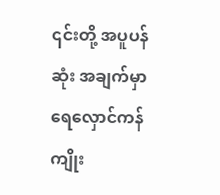၎င်းတို့ အပူပန်ဆုံး အချက်မှာ ရေလှောင်ကန် ကျိုး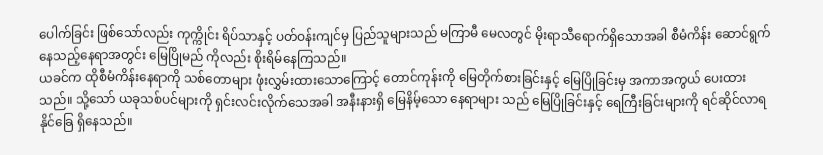ပေါက်ခြင်း ဖြစ်သော်လည်း ကုက္ကိုင်း ရိပ်သာနှင့် ပတ်ဝန်းကျင်မှ ပြည်သူများသည် မကြာမီ မေလတွင် မိုးရာသီရောက်ရှိသောအခါ စီမံကိန်း ဆောင်ရွက်နေသည့်နေရာအတွင်း မြေပြိုမည် ကိုလည်း စိုးရိမ်နေကြသည်။
ယခင်က ထိုစီမံကိန်းနေရာကို သစ်တောများ ဖုံးလွှမ်းထားသောကြောင့် တောင်ကုန်းကို မြေတိုက်စားခြင်းနှင့် မြေပြိုခြင်းမှ အကာအကွယ် ပေးထားသည်။ သို့သော် ယခုသစ်ပင်များကို ရှင်းလင်းလိုက်သေအခါ အနီးနားရှိ မြေနိမ့်သော နေရာများ သည် မြေပြိုခြင်းနှင့် ရေကြီးခြင်းများကို ရင်ဆိုင်လာရနိုင်ခြေ ရှိနေသည်။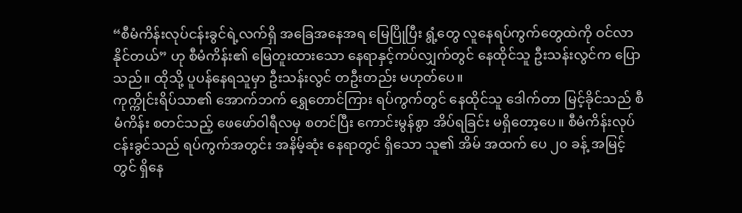“စီမံကိန်းလုပ်ငန်းခွင်ရဲ့လက်ရှိ အခြေအနေအရ မြေပြိုပြီး ရွံ့တွေ လူနေရပ်ကွက်တွေထဲကို ဝင်လာနိုင်တယ်” ဟု စီမံကိန်း၏ မြေတူးထားသော နေရာနှင့်ကပ်လျှက်တွင် နေထိုင်သူ ဦးသန်းလွင်က ပြောသည်။ ထိုသို့ ပူပန်နေရသူမှာ ဦးသန်းလွင် တဦးတည်း မဟုတ်ပေ။
ကုက္ကိုင်းရိပ်သာ၏ အောက်ဘက် ရွှေတောင်ကြား ရပ်ကွက်တွင် နေထိုင်သူ ဒေါက်တာ မြင့်ခိုင်သည် စီမံကိန်း စတင်သည့် ဖေဖော်ဝါရီလမှ စတင်ပြီး ကောင်းမွန်စွာ အိပ်ရခြင်း မရှိတော့ပေ။ စီမံကိန်းလုပ်ငန်းခွင်သည် ရပ်ကွက်အတွင်း အနိမ့်ဆုံး နေရာတွင် ရှိသော သူ၏ အိမ် အထက် ပေ ၂၀ ခန့် အမြင့်တွင် ရှိနေ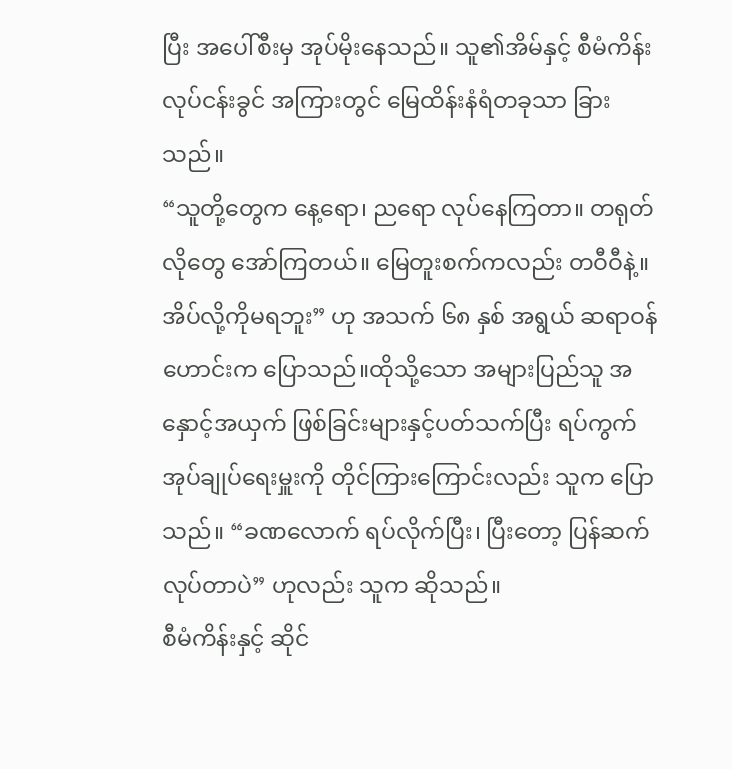ပြီး အပေါ်စီးမှ အုပ်မိုးနေသည်။ သူ၏အိမ်နှင့် စီမံကိန်း လုပ်ငန်းခွင် အကြားတွင် မြေထိန်းနံရံတခုသာ ခြားသည်။
“သူတို့တွေက နေ့ရော၊ ညရော လုပ်နေကြတာ။ တရုတ်လိုတွေ အော်ကြတယ်။ မြေတူးစက်ကလည်း တဝီဝီနဲ့။ အိပ်လို့ကိုမရဘူး” ဟု အသက် ၆၈ နှစ် အရွယ် ဆရာဝန်ဟောင်းက ပြောသည်။ထိုသို့သော အများပြည်သူ အနှောင့်အယှက် ဖြစ်ခြင်းများနှင့်ပတ်သက်ပြီး ရပ်ကွက်အုပ်ချုပ်ရေးမှူးကို တိုင်ကြားကြောင်းလည်း သူက ပြောသည်။ “ခဏလောက် ရပ်လိုက်ပြီး၊ ပြီးတော့ ပြန်ဆက်လုပ်တာပဲ” ဟုလည်း သူက ဆိုသည်။
စီမံကိန်းနှင့် ဆိုင်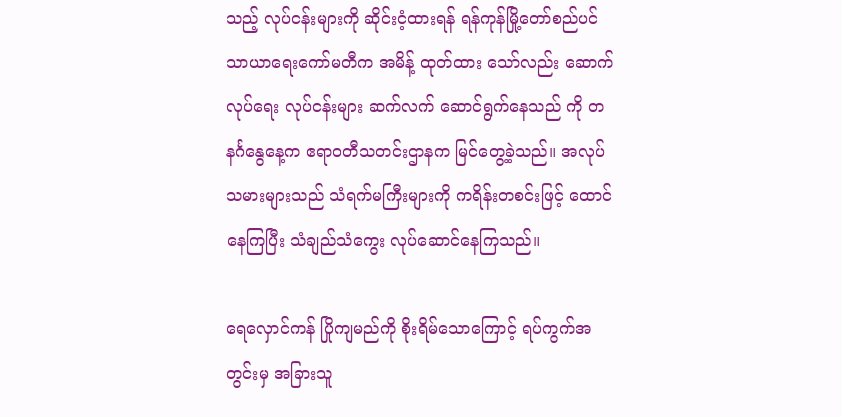သည့် လုပ်ငန်းများကို ဆိုင်းငံ့ထားရန် ရန်ကုန်မြို့တော်စည်ပင်သာယာရေးကော်မတီက အမိန့် ထုတ်ထား သော်လည်း ဆောက်လုပ်ရေး လုပ်ငန်းများ ဆက်လက် ဆောင်ရွက်နေသည် ကို တနင်္ဂနွေနေ့က ဧရာဝတီသတင်းဌာနက မြင်တွေ့ခဲ့သည်။ အလုပ်သမားများသည် သံရက်မကြီးများကို ကရိန်းတစင်းဖြင့် ထောင်နေကြပြီး သံချည်သံကွေး လုပ်ဆောင်နေကြသည်။

ရေလှောင်ကန် ပြိုကျမည်ကို စိုးရိမ်သောကြောင့် ရပ်ကွက်အတွင်းမှ အခြားသူ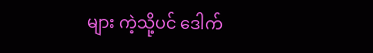များ ကဲ့သို့ပင် ဒေါက်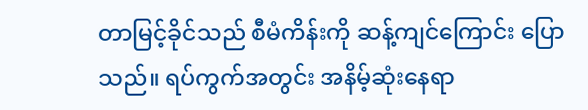တာမြင့်ခိုင်သည် စီမံကိန်းကို ဆန့်ကျင်ကြောင်း ပြောသည်။ ရပ်ကွက်အတွင်း အနိမ့်ဆုံးနေရာ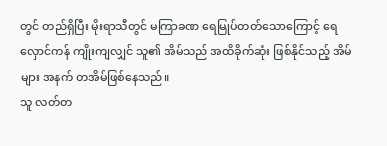တွင် တည်ရှိပြီး မိုးရာသီတွင် မကြာခဏ ရေမြုပ်တတ်သောကြောင့် ရေလှောင်ကန် ကျိုးကျလျှင် သူ၏ အိမ်သည် အထိခိုက်ဆုံး ဖြစ်နိုင်သည့် အိမ်များ အနက် တအိမ်ဖြစ်နေသည်။
သူ လတ်တ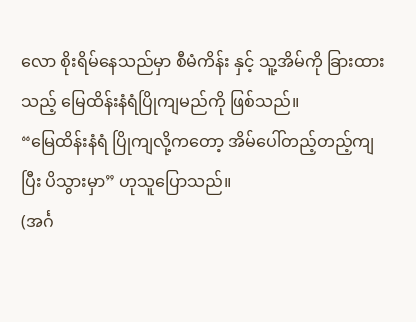လော စိုးရိမ်နေသည်မှာ စီမံကိန်း နှင့် သူ့အိမ်ကို ခြားထားသည့် မြေထိန်းနံရံပြိုကျမည်ကို ဖြစ်သည်။
“မြေထိန်းနံရံ ပြိုကျလို့ကတော့ အိမ်ပေါ်တည့်တည့်ကျပြီး ပိသွားမှာ” ဟုသူပြောသည်။
(အင်္ဂ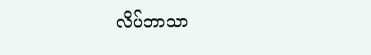လိပ်ဘာသာ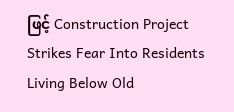ဖြင့် Construction Project Strikes Fear Into Residents Living Below Old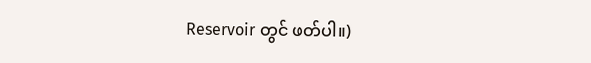Reservoir တွင် ဖတ်ပါ။)